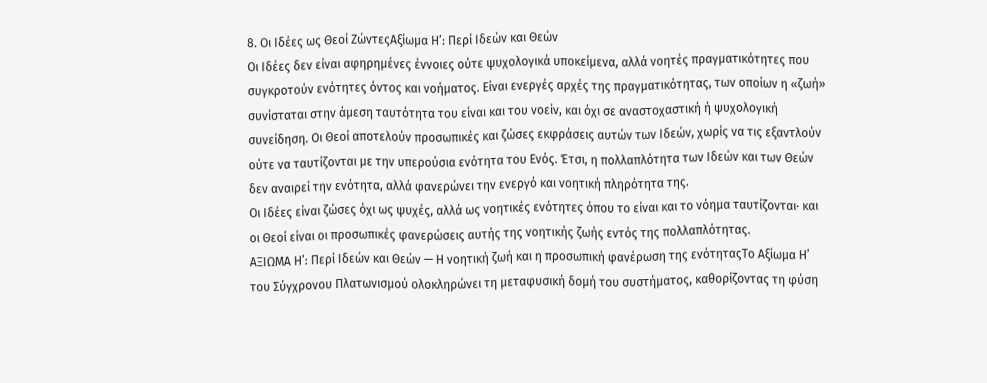8. Οι Ιδέες ως Θεοί ΖώντεςΑξίωμα Η’: Περί Ιδεών και Θεών
Οι Ιδέες δεν είναι αφηρημένες έννοιες ούτε ψυχολογικά υποκείμενα, αλλά νοητές πραγματικότητες που συγκροτούν ενότητες όντος και νοήματος. Είναι ενεργές αρχές της πραγματικότητας, των οποίων η «ζωή» συνίσταται στην άμεση ταυτότητα του είναι και του νοείν, και όχι σε αναστοχαστική ή ψυχολογική συνείδηση. Οι Θεοί αποτελούν προσωπικές και ζώσες εκφράσεις αυτών των Ιδεών, χωρίς να τις εξαντλούν ούτε να ταυτίζονται με την υπερούσια ενότητα του Ενός. Έτσι, η πολλαπλότητα των Ιδεών και των Θεών δεν αναιρεί την ενότητα, αλλά φανερώνει την ενεργό και νοητική πληρότητα της.
Οι Ιδέες είναι ζώσες όχι ως ψυχές, αλλά ως νοητικές ενότητες όπου το είναι και το νόημα ταυτίζονται· και οι Θεοί είναι οι προσωπικές φανερώσεις αυτής της νοητικής ζωής εντός της πολλαπλότητας.
ΑΞΙΩΜΑ Η’: Περί Ιδεών και Θεών — Η νοητική ζωή και η προσωπική φανέρωση της ενότηταςΤο Αξίωμα Η’ του Σύγχρονου Πλατωνισμού ολοκληρώνει τη μεταφυσική δομή του συστήματος, καθορίζοντας τη φύση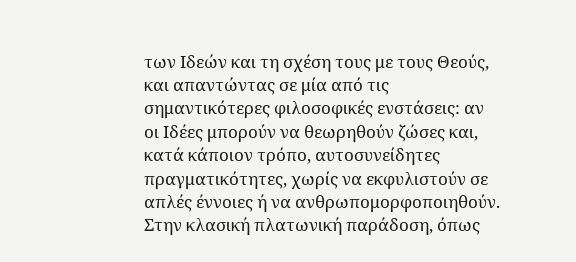των Ιδεών και τη σχέση τους με τους Θεούς, και απαντώντας σε μία από τις σημαντικότερες φιλοσοφικές ενστάσεις: αν οι Ιδέες μπορούν να θεωρηθούν ζώσες και, κατά κάποιον τρόπο, αυτοσυνείδητες πραγματικότητες, χωρίς να εκφυλιστούν σε απλές έννοιες ή να ανθρωπομορφοποιηθούν.
Στην κλασική πλατωνική παράδοση, όπως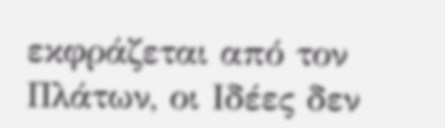εκφράζεται από τον Πλάτων, οι Ιδέες δεν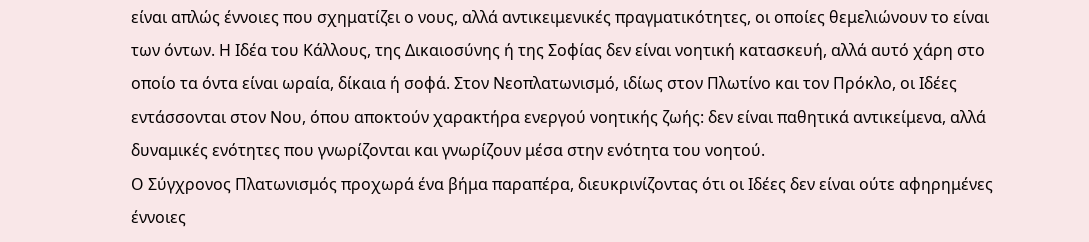είναι απλώς έννοιες που σχηματίζει ο νους, αλλά αντικειμενικές πραγματικότητες, οι οποίες θεμελιώνουν το είναι των όντων. Η Ιδέα του Κάλλους, της Δικαιοσύνης ή της Σοφίας δεν είναι νοητική κατασκευή, αλλά αυτό χάρη στο οποίο τα όντα είναι ωραία, δίκαια ή σοφά. Στον Νεοπλατωνισμό, ιδίως στον Πλωτίνο και τον Πρόκλο, οι Ιδέες εντάσσονται στον Νου, όπου αποκτούν χαρακτήρα ενεργού νοητικής ζωής: δεν είναι παθητικά αντικείμενα, αλλά δυναμικές ενότητες που γνωρίζονται και γνωρίζουν μέσα στην ενότητα του νοητού.
Ο Σύγχρονος Πλατωνισμός προχωρά ένα βήμα παραπέρα, διευκρινίζοντας ότι οι Ιδέες δεν είναι ούτε αφηρημένες έννοιες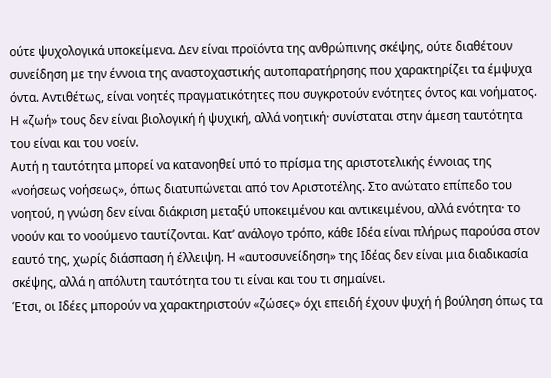ούτε ψυχολογικά υποκείμενα. Δεν είναι προϊόντα της ανθρώπινης σκέψης, ούτε διαθέτουν συνείδηση με την έννοια της αναστοχαστικής αυτοπαρατήρησης που χαρακτηρίζει τα έμψυχα όντα. Αντιθέτως, είναι νοητές πραγματικότητες που συγκροτούν ενότητες όντος και νοήματος. Η «ζωή» τους δεν είναι βιολογική ή ψυχική, αλλά νοητική· συνίσταται στην άμεση ταυτότητα του είναι και του νοείν.
Αυτή η ταυτότητα μπορεί να κατανοηθεί υπό το πρίσμα της αριστοτελικής έννοιας της «νοήσεως νοήσεως», όπως διατυπώνεται από τον Αριστοτέλης. Στο ανώτατο επίπεδο του νοητού, η γνώση δεν είναι διάκριση μεταξύ υποκειμένου και αντικειμένου, αλλά ενότητα· το νοούν και το νοούμενο ταυτίζονται. Κατ’ ανάλογο τρόπο, κάθε Ιδέα είναι πλήρως παρούσα στον εαυτό της, χωρίς διάσπαση ή έλλειψη. Η «αυτοσυνείδηση» της Ιδέας δεν είναι μια διαδικασία σκέψης, αλλά η απόλυτη ταυτότητα του τι είναι και του τι σημαίνει.
Έτσι, οι Ιδέες μπορούν να χαρακτηριστούν «ζώσες» όχι επειδή έχουν ψυχή ή βούληση όπως τα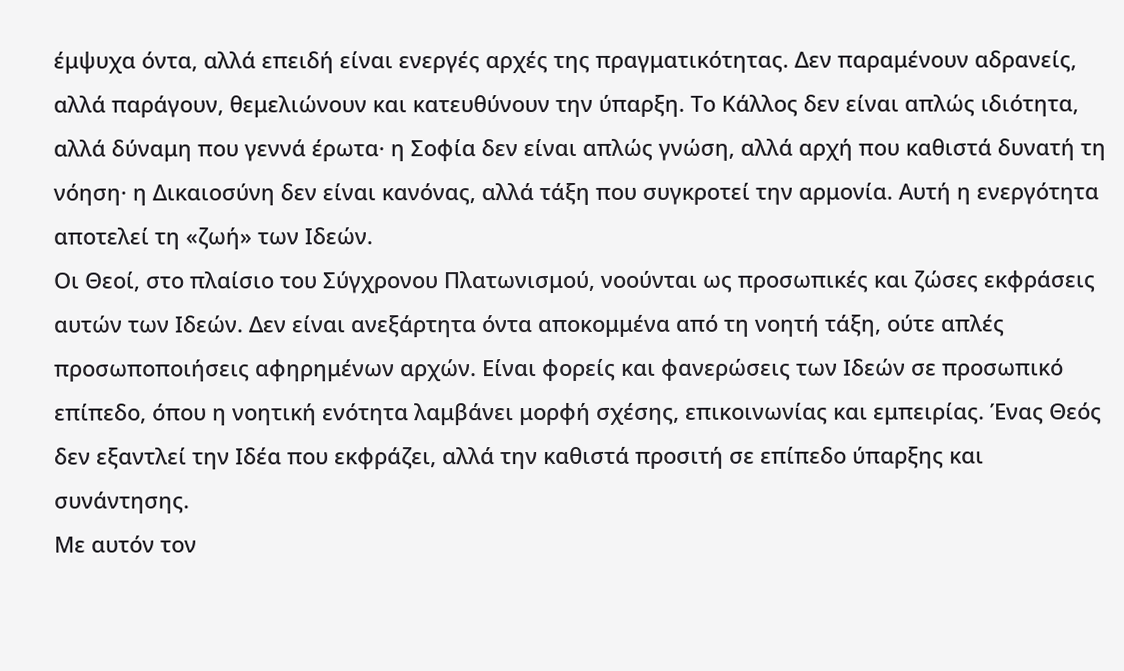έμψυχα όντα, αλλά επειδή είναι ενεργές αρχές της πραγματικότητας. Δεν παραμένουν αδρανείς, αλλά παράγουν, θεμελιώνουν και κατευθύνουν την ύπαρξη. Το Κάλλος δεν είναι απλώς ιδιότητα, αλλά δύναμη που γεννά έρωτα· η Σοφία δεν είναι απλώς γνώση, αλλά αρχή που καθιστά δυνατή τη νόηση· η Δικαιοσύνη δεν είναι κανόνας, αλλά τάξη που συγκροτεί την αρμονία. Αυτή η ενεργότητα αποτελεί τη «ζωή» των Ιδεών.
Οι Θεοί, στο πλαίσιο του Σύγχρονου Πλατωνισμού, νοούνται ως προσωπικές και ζώσες εκφράσεις αυτών των Ιδεών. Δεν είναι ανεξάρτητα όντα αποκομμένα από τη νοητή τάξη, ούτε απλές προσωποποιήσεις αφηρημένων αρχών. Είναι φορείς και φανερώσεις των Ιδεών σε προσωπικό επίπεδο, όπου η νοητική ενότητα λαμβάνει μορφή σχέσης, επικοινωνίας και εμπειρίας. Ένας Θεός δεν εξαντλεί την Ιδέα που εκφράζει, αλλά την καθιστά προσιτή σε επίπεδο ύπαρξης και συνάντησης.
Με αυτόν τον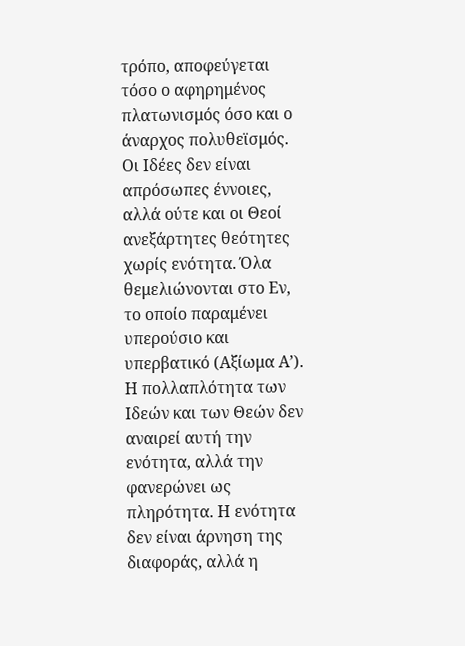τρόπο, αποφεύγεται τόσο ο αφηρημένος πλατωνισμός όσο και ο άναρχος πολυθεϊσμός. Οι Ιδέες δεν είναι απρόσωπες έννοιες, αλλά ούτε και οι Θεοί ανεξάρτητες θεότητες χωρίς ενότητα. Όλα θεμελιώνονται στο Εν, το οποίο παραμένει υπερούσιο και υπερβατικό (Αξίωμα Α’). Η πολλαπλότητα των Ιδεών και των Θεών δεν αναιρεί αυτή την ενότητα, αλλά την φανερώνει ως πληρότητα. Η ενότητα δεν είναι άρνηση της διαφοράς, αλλά η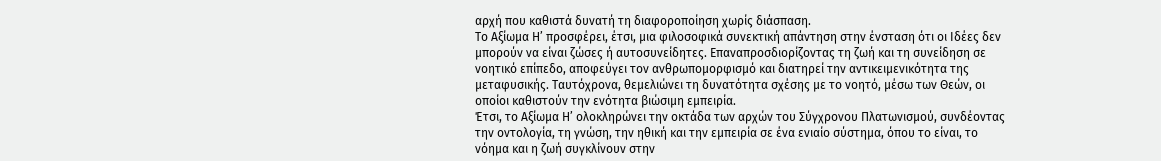αρχή που καθιστά δυνατή τη διαφοροποίηση χωρίς διάσπαση.
Το Αξίωμα Η’ προσφέρει, έτσι, μια φιλοσοφικά συνεκτική απάντηση στην ένσταση ότι οι Ιδέες δεν μπορούν να είναι ζώσες ή αυτοσυνείδητες. Επαναπροσδιορίζοντας τη ζωή και τη συνείδηση σε νοητικό επίπεδο, αποφεύγει τον ανθρωπομορφισμό και διατηρεί την αντικειμενικότητα της μεταφυσικής. Ταυτόχρονα, θεμελιώνει τη δυνατότητα σχέσης με το νοητό, μέσω των Θεών, οι οποίοι καθιστούν την ενότητα βιώσιμη εμπειρία.
Έτσι, το Αξίωμα Η’ ολοκληρώνει την οκτάδα των αρχών του Σύγχρονου Πλατωνισμού, συνδέοντας την οντολογία, τη γνώση, την ηθική και την εμπειρία σε ένα ενιαίο σύστημα, όπου το είναι, το νόημα και η ζωή συγκλίνουν στην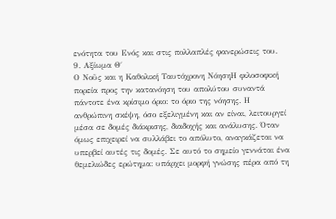ενότητα του Ενός και στις πολλαπλές φανερώσεις του.
9. Αξίωμα Θ΄
Ο Νοῦς και η Καθολική Ταυτόχρονη ΝόησηΗ φιλοσοφική πορεία προς την κατανόηση του απολύτου συναντά πάντοτε ένα κρίσιμο όριο: το όριο της νόησης. Η ανθρώπινη σκέψη, όσο εξελιγμένη και αν είναι, λειτουργεί μέσα σε δομές διάκρισης, διαδοχής και ανάλυσης. Όταν όμως επιχειρεί να συλλάβει το απόλυτο, αναγκάζεται να υπερβεί αυτές τις δομές. Σε αυτό το σημείο γεννάται ένα θεμελιώδες ερώτημα: υπάρχει μορφή γνώσης πέρα από τη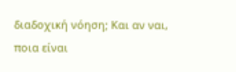διαδοχική νόηση; Και αν ναι, ποια είναι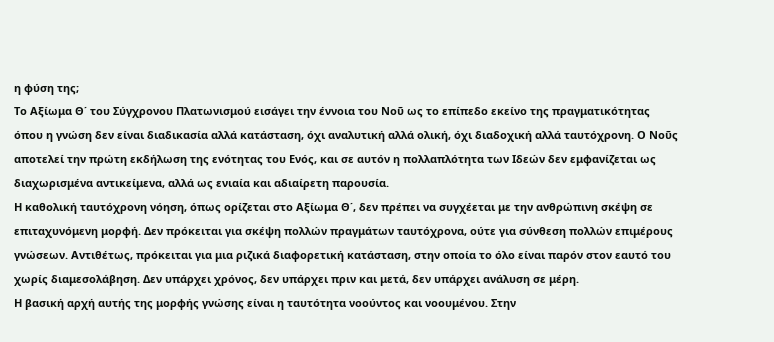η φύση της;
Το Αξίωμα Θ΄ του Σύγχρονου Πλατωνισμού εισάγει την έννοια του Νοῦ ως το επίπεδο εκείνο της πραγματικότητας όπου η γνώση δεν είναι διαδικασία αλλά κατάσταση, όχι αναλυτική αλλά ολική, όχι διαδοχική αλλά ταυτόχρονη. Ο Νοῦς αποτελεί την πρώτη εκδήλωση της ενότητας του Ενός, και σε αυτόν η πολλαπλότητα των Ιδεών δεν εμφανίζεται ως διαχωρισμένα αντικείμενα, αλλά ως ενιαία και αδιαίρετη παρουσία.
Η καθολική ταυτόχρονη νόηση, όπως ορίζεται στο Αξίωμα Θ΄, δεν πρέπει να συγχέεται με την ανθρώπινη σκέψη σε επιταχυνόμενη μορφή. Δεν πρόκειται για σκέψη πολλών πραγμάτων ταυτόχρονα, ούτε για σύνθεση πολλών επιμέρους γνώσεων. Αντιθέτως, πρόκειται για μια ριζικά διαφορετική κατάσταση, στην οποία το όλο είναι παρόν στον εαυτό του χωρίς διαμεσολάβηση. Δεν υπάρχει χρόνος, δεν υπάρχει πριν και μετά, δεν υπάρχει ανάλυση σε μέρη.
Η βασική αρχή αυτής της μορφής γνώσης είναι η ταυτότητα νοούντος και νοουμένου. Στην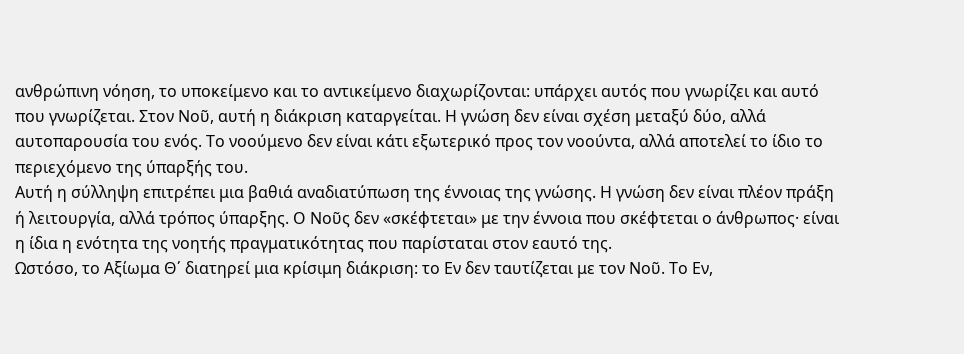ανθρώπινη νόηση, το υποκείμενο και το αντικείμενο διαχωρίζονται: υπάρχει αυτός που γνωρίζει και αυτό που γνωρίζεται. Στον Νοῦ, αυτή η διάκριση καταργείται. Η γνώση δεν είναι σχέση μεταξύ δύο, αλλά αυτοπαρουσία του ενός. Το νοούμενο δεν είναι κάτι εξωτερικό προς τον νοούντα, αλλά αποτελεί το ίδιο το περιεχόμενο της ύπαρξής του.
Αυτή η σύλληψη επιτρέπει μια βαθιά αναδιατύπωση της έννοιας της γνώσης. Η γνώση δεν είναι πλέον πράξη ή λειτουργία, αλλά τρόπος ύπαρξης. Ο Νοῦς δεν «σκέφτεται» με την έννοια που σκέφτεται ο άνθρωπος· είναι η ίδια η ενότητα της νοητής πραγματικότητας που παρίσταται στον εαυτό της.
Ωστόσο, το Αξίωμα Θ΄ διατηρεί μια κρίσιμη διάκριση: το Εν δεν ταυτίζεται με τον Νοῦ. Το Εν,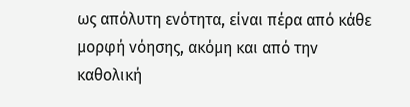ως απόλυτη ενότητα, είναι πέρα από κάθε μορφή νόησης, ακόμη και από την καθολική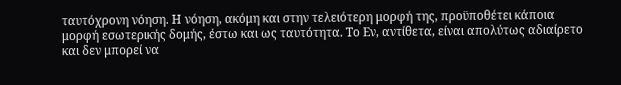ταυτόχρονη νόηση. Η νόηση, ακόμη και στην τελειότερη μορφή της, προϋποθέτει κάποια μορφή εσωτερικής δομής, έστω και ως ταυτότητα. Το Εν, αντίθετα, είναι απολύτως αδιαίρετο και δεν μπορεί να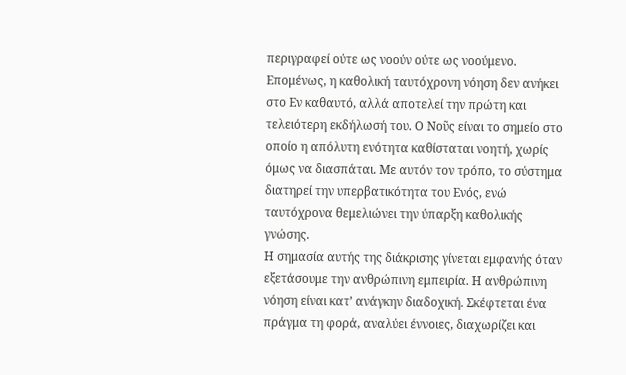περιγραφεί ούτε ως νοούν ούτε ως νοούμενο.
Επομένως, η καθολική ταυτόχρονη νόηση δεν ανήκει στο Εν καθαυτό, αλλά αποτελεί την πρώτη και τελειότερη εκδήλωσή του. Ο Νοῦς είναι το σημείο στο οποίο η απόλυτη ενότητα καθίσταται νοητή, χωρίς όμως να διασπάται. Με αυτόν τον τρόπο, το σύστημα διατηρεί την υπερβατικότητα του Ενός, ενώ ταυτόχρονα θεμελιώνει την ύπαρξη καθολικής γνώσης.
Η σημασία αυτής της διάκρισης γίνεται εμφανής όταν εξετάσουμε την ανθρώπινη εμπειρία. Η ανθρώπινη νόηση είναι κατ’ ανάγκην διαδοχική. Σκέφτεται ένα πράγμα τη φορά, αναλύει έννοιες, διαχωρίζει και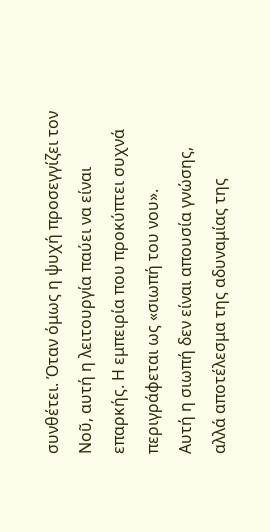συνθέτει. Όταν όμως η ψυχή προσεγγίζει τον Νοῦ, αυτή η λειτουργία παύει να είναι επαρκής. Η εμπειρία που προκύπτει συχνά περιγράφεται ως «σιωπή του νου».
Αυτή η σιωπή δεν είναι απουσία γνώσης, αλλά αποτέλεσμα της αδυναμίας της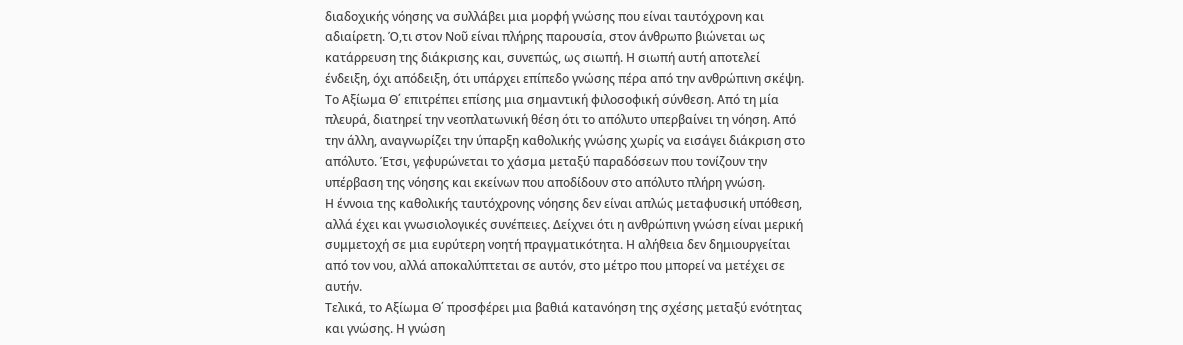διαδοχικής νόησης να συλλάβει μια μορφή γνώσης που είναι ταυτόχρονη και αδιαίρετη. Ό,τι στον Νοῦ είναι πλήρης παρουσία, στον άνθρωπο βιώνεται ως κατάρρευση της διάκρισης και, συνεπώς, ως σιωπή. Η σιωπή αυτή αποτελεί ένδειξη, όχι απόδειξη, ότι υπάρχει επίπεδο γνώσης πέρα από την ανθρώπινη σκέψη.
Το Αξίωμα Θ΄ επιτρέπει επίσης μια σημαντική φιλοσοφική σύνθεση. Από τη μία πλευρά, διατηρεί την νεοπλατωνική θέση ότι το απόλυτο υπερβαίνει τη νόηση. Από την άλλη, αναγνωρίζει την ύπαρξη καθολικής γνώσης χωρίς να εισάγει διάκριση στο απόλυτο. Έτσι, γεφυρώνεται το χάσμα μεταξύ παραδόσεων που τονίζουν την υπέρβαση της νόησης και εκείνων που αποδίδουν στο απόλυτο πλήρη γνώση.
Η έννοια της καθολικής ταυτόχρονης νόησης δεν είναι απλώς μεταφυσική υπόθεση, αλλά έχει και γνωσιολογικές συνέπειες. Δείχνει ότι η ανθρώπινη γνώση είναι μερική συμμετοχή σε μια ευρύτερη νοητή πραγματικότητα. Η αλήθεια δεν δημιουργείται από τον νου, αλλά αποκαλύπτεται σε αυτόν, στο μέτρο που μπορεί να μετέχει σε αυτήν.
Τελικά, το Αξίωμα Θ΄ προσφέρει μια βαθιά κατανόηση της σχέσης μεταξύ ενότητας και γνώσης. Η γνώση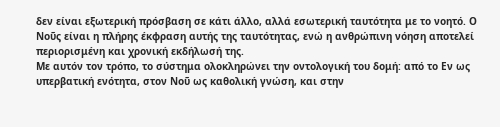δεν είναι εξωτερική πρόσβαση σε κάτι άλλο, αλλά εσωτερική ταυτότητα με το νοητό. Ο Νοῦς είναι η πλήρης έκφραση αυτής της ταυτότητας, ενώ η ανθρώπινη νόηση αποτελεί περιορισμένη και χρονική εκδήλωσή της.
Με αυτόν τον τρόπο, το σύστημα ολοκληρώνει την οντολογική του δομή: από το Εν ως υπερβατική ενότητα, στον Νοῦ ως καθολική γνώση, και στην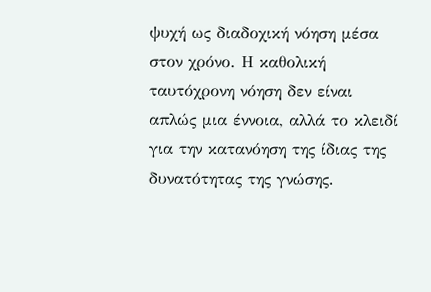ψυχή ως διαδοχική νόηση μέσα στον χρόνο. Η καθολική ταυτόχρονη νόηση δεν είναι απλώς μια έννοια, αλλά το κλειδί για την κατανόηση της ίδιας της δυνατότητας της γνώσης.